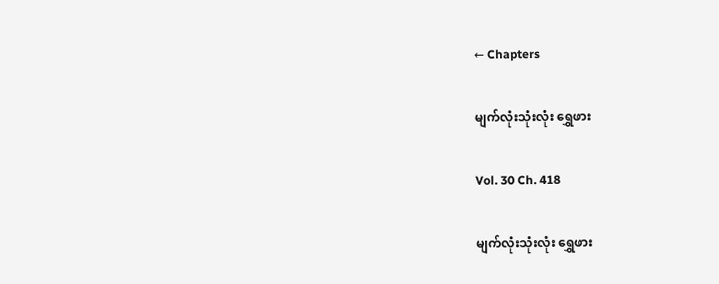← Chapters

မျက်လုံးသုံးလုံး ရွှေဖား

Vol. 30 Ch. 418

မျက်လုံးသုံးလုံး ရွှေဖား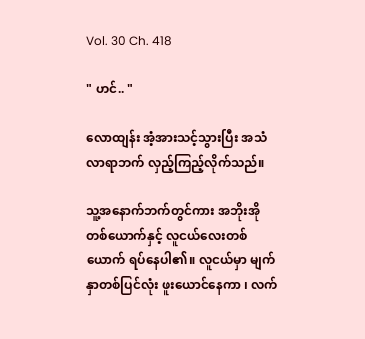Vol. 30 Ch. 418

" ဟင်.. "

လောထျန်း အံ့အားသင့်သွားပြီး အသံလာရာဘက် လှည့်ကြည့်လိုက်သည်။

သူ့အနောက်ဘက်တွင်ကား အဘိုးအိုတစ်ယောက်နှင့် လူငယ်လေးတစ်ယောက် ရပ်နေပါ၏။ လူငယ်မှာ မျက်နှာတစ်ပြင်လုံး ဖူးယောင်နေကာ ၊ လက်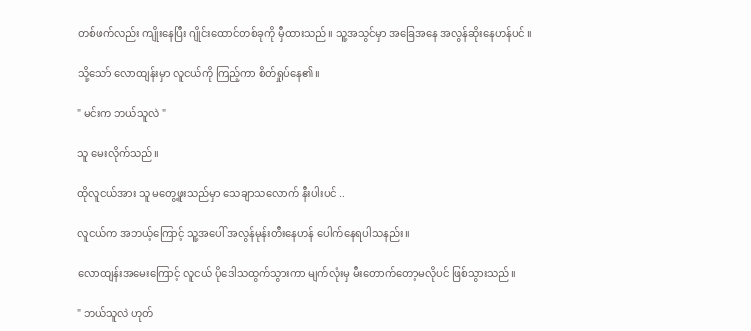တစ်ဖက်လည်း ကျိုးနေပြီး ဂျိုင်းထောင်တစ်ခုကို မှီထားသည်။ သူ့အသွင်မှာ အခြေအနေ အလွန်ဆိုးနေဟန်ပင် ။

သို့သော် လောထျန်းမှာ လူငယ်ကို ကြည့်ကာ စိတ်ရှုပ်နေ၏။

" မင်းက ဘယ်သူလဲ "

သူ မေးလိုက်သည်။

ထိုလူငယ်အား သူ မတွေ့ဖူးသည်မှာ သေချာသလောက် နီးပါးပင် ..

လူငယ်က အဘယ့်ကြောင့် သူ့အပေါ် အလွန်မုန်းတီးနေဟန် ပေါက်နေရပါသနည်း။

လောထျန်းအမေးကြောင့် လူငယ် ပိုဒေါသထွက်သွားကာ မျက်လုံးမှ မီးတောက်တော့မလိုပင် ဖြစ်သွားသည်။

" ဘယ်သူလဲ ဟုတ်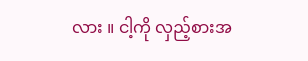လား ။ ငါ့ကို လှည့်စားအ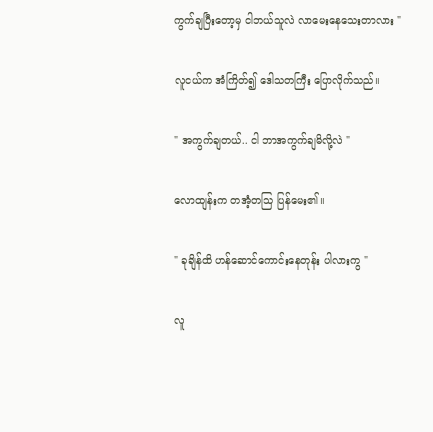ကွက်ချပြီးတော့မှ ငါဘယ်သူလဲ လာမေးနေသေးတာလား "

လူငယ်က အံကြိတ်၍ ဒေါသတကြီး ပြောလိုက်သည်။

" အကွက်ချတယ်.. ငါ ဘာအကွက်ချမိလို့လဲ "

လောထျန်းက တအံ့တသြ ပြန်မေး၏။

" ခုချိန်ထိ ဟန်ဆောင်ကောင်းနေတုန်း ပါလားကွ "

လူ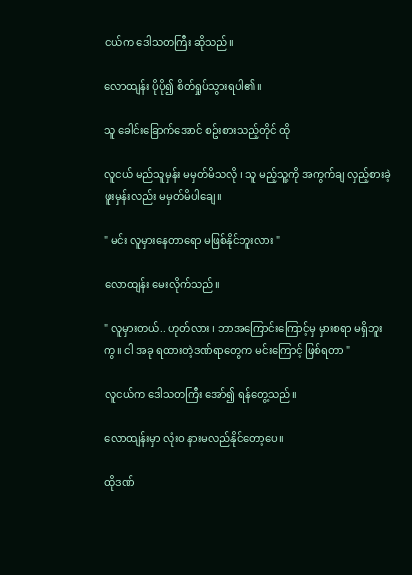ငယ်က ဒေါသတကြီး ဆိုသည်။

လောထျန်း ပိုပို၍ စိတ်ရှုပ်သွားရပါ၏။

သူ ခေါင်းခြောက်အောင် စဥ်းစားသည့်တိုင် ထို

လူငယ် မည်သူမှန်း မမှတ်မိသလို ၊ သူ မည့်သူ့ကို အကွက်ချ လှည့်စားခဲ့ဖူးမှန်းလည်း မမှတ်မိပါချေ။

" မင်း လူမှားနေတာရော မဖြစ်နိုင်ဘူးလား "

လောထျန်း မေးလိုက်သည်။

" လူမှားတယ်.. ဟုတ်လား ၊ ဘာအကြောင်းကြောင့်မှ မှားစရာ မရှိဘူးကွ။ ငါ အခု ရထားတဲ့ဒဏ်ရာတွေက မင်းကြောင့် ဖြစ်ရတာ "

လူငယ်က ဒေါသတကြီး အော်၍ ရန်တွေ့သည်။

လောထျန်းမှာ လုံးဝ နားမလည်နိုင်တော့ပေ။

ထိုဒဏ်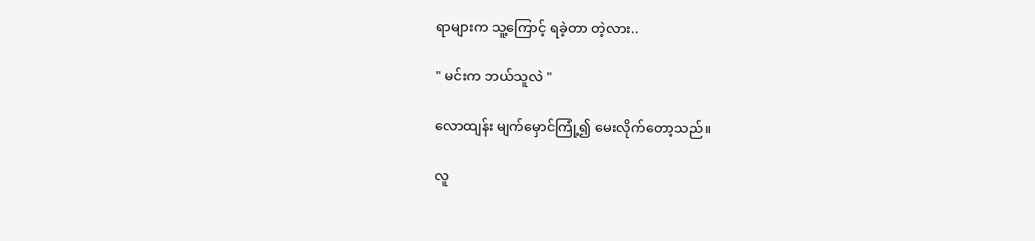ရာများက သူ့ကြောင့် ရခဲ့တာ တဲ့လား..

" မင်းက ဘယ်သူလဲ "

လောထျန်း မျက်မှောင်ကြုံ့၍ မေးလိုက်တော့သည်။

လူ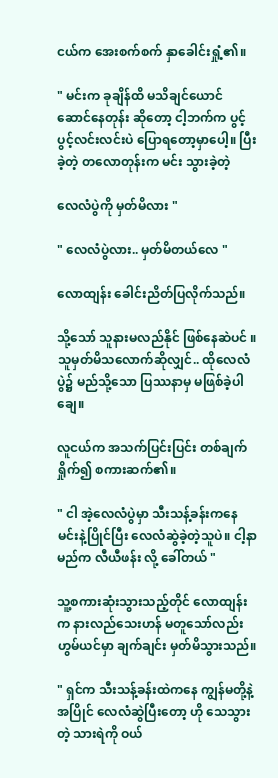ငယ်က အေးစက်စက် နှာခေါင်းရှုံ့၏။

" မင်းက ခုချိန်ထိ မသိချင်ယောင် ဆောင်နေတုန်း ဆိုတော့ ငါ့ဘက်က ပွင့်ပွင့်လင်းလင်းပဲ ပြောရတော့မှာပေါ့။ ပြီးခဲ့တဲ့ တလောတုန်းက မင်း သွားခဲ့တဲ့

လေလံပွဲကို မှတ်မိလား "

" လေလံပွဲလား.. မှတ်မိတယ်လေ "

လောထျန်း ခေါင်းညိတ်ပြလိုက်သည်။

သို့သော် သူနားမလည်နိုင် ဖြစ်နေဆဲပင် ။ သူမှတ်မိသလောက်ဆိုလျှင်.. ထိုလေလံပွဲ၌ မည်သို့သော ပြဿနာမှ မဖြစ်ခဲ့ပါချေ။

လူငယ်က အသက်ပြင်းပြင်း တစ်ချက်ရှိုက်၍ စကားဆက်၏။

" ငါ အဲ့လေလံပွဲမှာ သီးသန့်ခန်းကနေ မင်းနဲ့ပြိုင်ပြီး လေလံဆွဲခဲ့တဲ့သူပဲ။ ငါ့နာမည်က လီယီဖန်း လို့ ခေါ်တယ် "

သူ့စကားဆုံးသွားသည့်တိုင် လောထျန်းက နားလည်သေးဟန် မတူသော်လည်း ဟွမ်ယင်မှာ ချက်ချင်း မှတ်မိသွားသည်။

" ရှင်က သီးသန့်ခန်းထဲကနေ ကျွန်မတို့နဲ့အပြိုင် လေလံဆွဲပြီးတော့ ဟို သေသွားတဲ့ သားရဲကို ဝယ်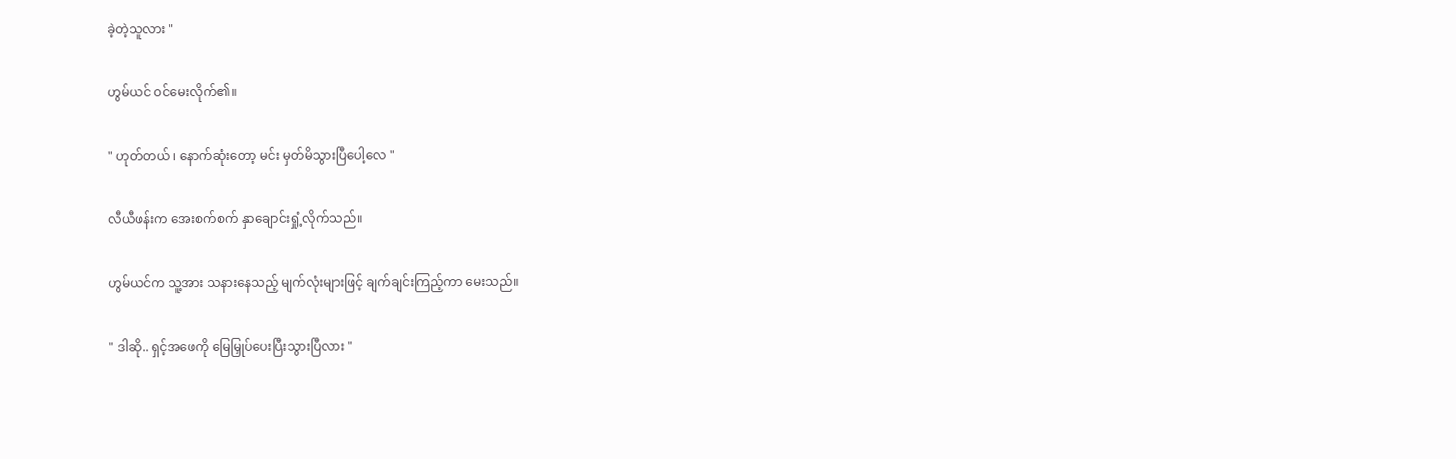ခဲ့တဲ့သူလား "

ဟွမ်ယင် ဝင်မေးလိုက်၏။

" ဟုတ်တယ် ၊ နောက်ဆုံးတော့ မင်း မှတ်မိသွားပြီပေါ့လေ "

လီယီဖန်းက အေးစက်စက် နှာချောင်းရှုံ့လိုက်သည်။

ဟွမ်ယင်က သူ့အား သနားနေသည့် မျက်လုံးများဖြင့် ချက်ချင်းကြည့်ကာ မေးသည်။

" ဒါဆို.. ရှင့်အဖေကို မြေမြှုပ်ပေးပြီးသွားပြီလား "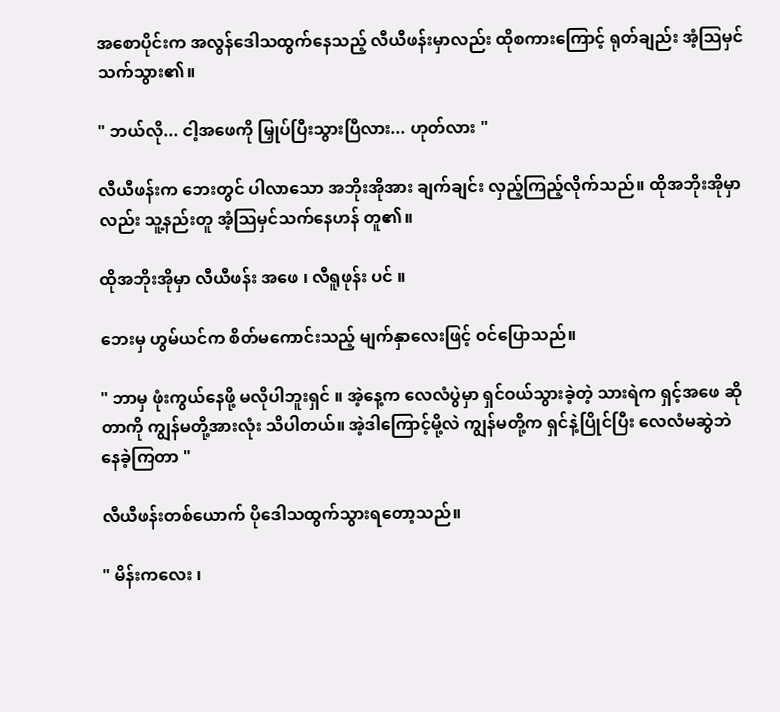အစောပိုင်းက အလွန်ဒေါသထွက်နေသည့် လီယီဖန်းမှာလည်း ထိုစကားကြောင့် ရုတ်ချည်း အံ့သြမှင်သက်သွား၏။

" ဘယ်လို... ငါ့အဖေကို မြှုပ်ပြီးသွားပြီလား... ဟုတ်လား "

လီယီဖန်းက ဘေးတွင် ပါလာသော အဘိုးအိုအား ချက်ချင်း လှည့်ကြည့်လိုက်သည်။ ထိုအဘိုးအိုမှာလည်း သူ့နည်းတူ အံ့သြမှင်သက်နေဟန် တူ၏။

ထိုအဘိုးအိုမှာ လီယီဖန်း အဖေ ၊ လီရူဖုန်း ပင် ။

ဘေးမှ ဟွမ်ယင်က စိတ်မကောင်းသည့် မျက်နှာလေးဖြင့် ဝင်ပြောသည်။

" ဘာမှ ဖုံးကွယ်နေဖို့ မလိုပါဘူးရှင် ။ အဲ့နေ့က လေလံပွဲမှာ ရှင်ဝယ်သွားခဲ့တဲ့ သားရဲက ရှင့်အဖေ ဆိုတာကို ကျွန်မတို့အားလုံး သိပါတယ်။ အဲ့ဒါကြောင့်မို့လဲ ကျွန်မတို့က ရှင်နဲ့ပြိုင်ပြီး လေလံမဆွဲဘဲ နေခဲ့ကြတာ "

လီယီဖန်းတစ်ယောက် ပိုဒေါသထွက်သွားရတော့သည်။

" မိန်းကလေး ၊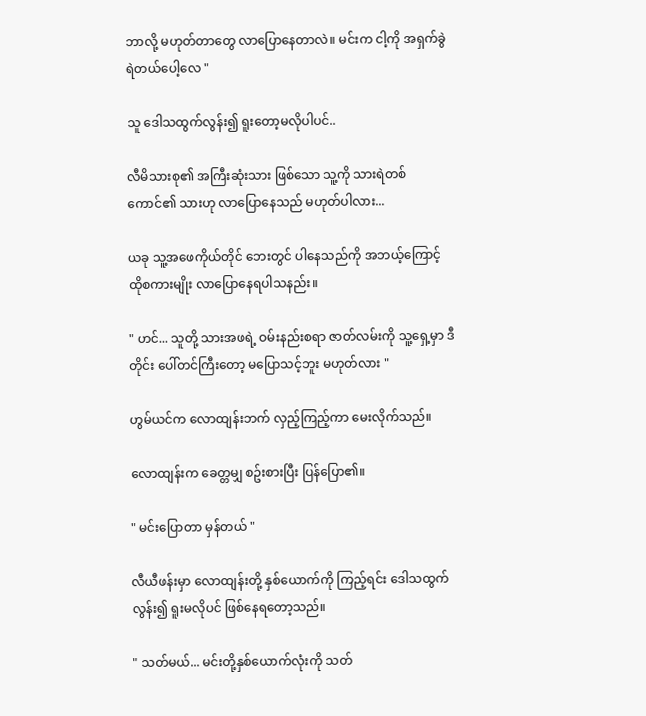ဘာလို့ မဟုတ်တာတွေ လာပြောနေတာလဲ။ မင်းက ငါ့ကို အရှက်ခွဲရဲတယ်ပေါ့လေ "

သူ ဒေါသထွက်လွန်း၍ ရူးတော့မလိုပါပင်..

လီမိသားစု၏ အကြီးဆုံးသား ဖြစ်သော သူ့ကို သားရဲတစ်ကောင်၏ သားဟု လာပြောနေသည် မဟုတ်ပါလား...

ယခု သူ့အဖေကိုယ်တိုင် ဘေးတွင် ပါနေသည်ကို အဘယ့်ကြောင့် ထိုစကားမျိုး လာပြောနေရပါသနည်း။

" ဟင်... သူတို့ သားအဖရဲ့ ဝမ်းနည်းစရာ ဇာတ်လမ်းကို သူ့ရှေ့မှာ ဒီတိုင်း ပေါ်တင်ကြီးတော့ မပြောသင့်ဘူး မဟုတ်လား "

ဟွမ်ယင်က လောထျန်းဘက် လှည့်ကြည့်ကာ မေးလိုက်သည်။

လောထျန်းက ခေတ္တမျှ စဥ်းစားပြီး ပြန်ပြော၏။

" မင်းပြောတာ မှန်တယ် "

လီယီဖန်းမှာ လောထျန်းတို့ နှစ်ယောက်ကို ကြည့်ရင်း ဒေါသထွက်လွန်း၍ ရူးမလိုပင် ဖြစ်နေရတော့သည်။

" သတ်မယ်... မင်းတို့နှစ်ယောက်လုံးကို သတ်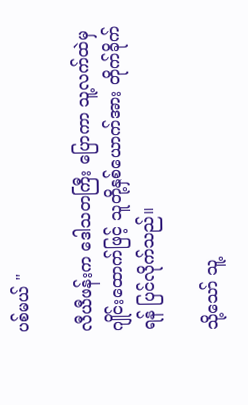ပစ်မယ် "

လီယီဖန်းက ဒေါသတကြီး ပြောကာ သူ့လက်ထဲမှ ဂျိုင်းထောက်ဖြင့် သူတို့နှစ်ယောက်အား တိုက်ခိုက်ရန် ပြင်လိုက်သည်။

သို့သော် သူ့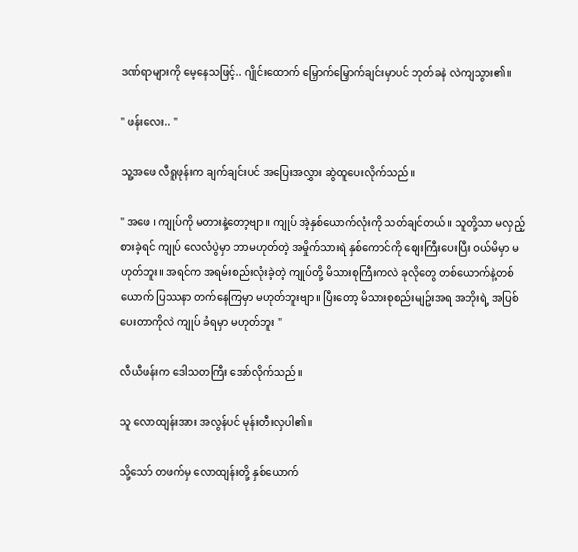ဒဏ်ရာများကို မေ့နေသဖြင့်.. ဂျိုင်းထောက် မြှောက်မြှောက်ချင်းမှာပင် ဘုတ်ခနဲ လဲကျသွား၏။

" ဖန်းလေး.. "

သူ့အဖေ လီရူဖုန်းက ချက်ချင်းပင် အပြေးအလွှား ဆွဲထူပေးလိုက်သည်။

" အဖေ ၊ ကျုပ်ကို မတားနဲ့တော့ဗျာ။ ကျုပ် အဲ့နှစ်ယောက်လုံးကို သတ်ချင်တယ်။ သူတို့သာ မလှည့်စားခဲ့ရင် ကျုပ် လေလံပွဲမှာ ဘာမဟုတ်တဲ့ အမှိုက်သားရဲ နှစ်ကောင်ကို စျေးကြီးပေးပြီး ဝယ်မိမှာ မဟုတ်ဘူး။ အရင်က အရမ်းစည်းလုံးခဲ့တဲ့ ကျုပ်တို့ မိသားစုကြီးကလဲ ခုလိုတွေ တစ်ယောက်နဲ့တစ်ယောက် ပြဿနာ တက်နေကြမှာ မဟုတ်ဘူးဗျာ။ ပြီးတော့ မိသားစုစည်းမျဥ်းအရ အဘိုးရဲ့ အပြစ်ပေးတာကိုလဲ ကျုပ် ခံရမှာ မဟုတ်ဘူး "

လီယီဖန်းက ဒေါသတကြီး အော်လိုက်သည်။

သူ လောထျန်းအား အလွန်ပင် မုန်းတီးလှပါ၏။

သို့သော် တဖက်မှ လောထျန်းတို့ နှစ်ယောက်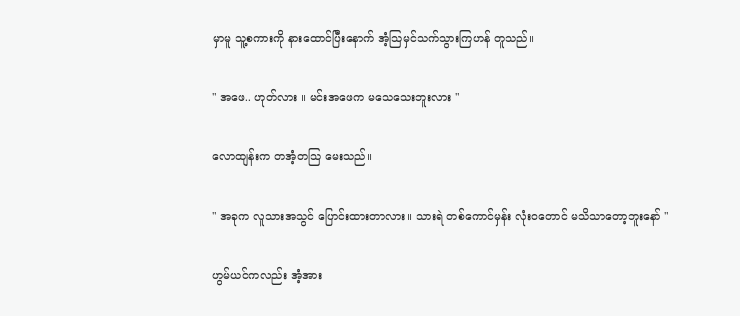မှာမူ သူ့စကားကို နားထောင်ပြီးနောက် အံ့သြမှင်သက်သွားကြဟန် တူသည်။

" အဖေ.. ဟုတ်လား ။ မင်းအဖေက မသေသေးဘူးလား "

လောထျန်းက တအံ့တသြ မေးသည်။

" အခုက လူသားအသွင် ပြောင်းထားတာလား။ သားရဲ တစ်ကောင်မှန်း လုံးဝတောင် မသိသာတော့ဘူးနော် "

ဟွမ်ယင်ကလည်း အံ့အား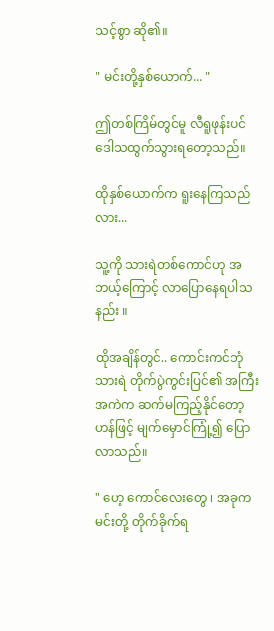သင့်စွာ ဆို၏။

" မင်းတို့နှစ်ယောက်... "

ဤတစ်ကြိမ်တွင်မူ လီရူဖုန်းပင် ဒေါသထွက်သွားရတော့သည်။

ထိုနှစ်ယောက်က ရူးနေကြသည်လား...

သူ့ကို သားရဲတစ်ကောင်ဟု အဘယ့်ကြောင့် လာပြောနေရပါသနည်း ။

ထိုအချိန်တွင်.. ကောင်းကင်ဘုံသားရဲ တိုက်ပွဲကွင်းပြင်၏ အကြီးအကဲက ဆက်မကြည့်နိုင်တော့ဟန်ဖြင့် မျက်မှောင်ကြုံ့၍ ပြောလာသည်။

" ဟေ့ ကောင်လေးတွေ ၊ အခုက မင်းတို့ တိုက်ခိုက်ရ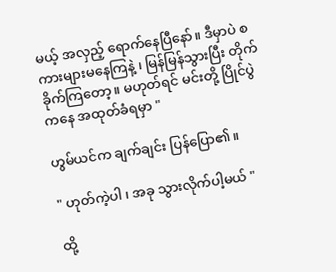မယ့် အလှည့် ရောက်နေပြီနော်။ ဒီမှာပဲ စကားများမနေကြနဲ့ ၊ မြန်မြန်သွားပြီး တိုက်ခိုက်ကြတော့။ မဟုတ်ရင် မင်းတို့ ပြိုင်ပွဲကနေ အထုတ်ခံရမှာ "

ဟွမ်ယင်က ချက်ချင်း ပြန်ပြော၏။

" ဟုတ်ကဲ့ပါ ၊ အခု သွားလိုက်ပါ့မယ် "

ထို့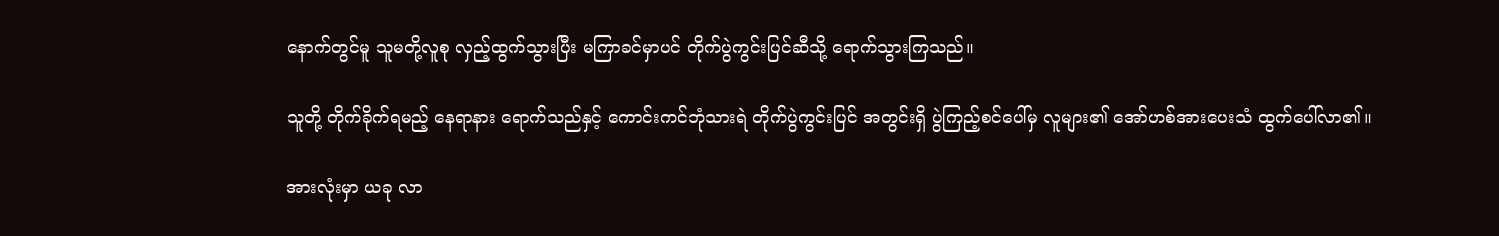နောက်တွင်မူ သူမတို့လူစု လှည့်ထွက်သွားပြီး မကြာခင်မှာပင် တိုက်ပွဲကွင်းပြင်ဆီသို့ ရောက်သွားကြသည်။

သူတို့ တိုက်ခိုက်ရမည့် နေရာနား ရောက်သည်နှင့် ကောင်းကင်ဘုံသားရဲ တိုက်ပွဲကွင်းပြင် အတွင်းရှိ ပွဲကြည့်စင်ပေါ်မှ လူများ၏ အော်ဟစ်အားပေးသံ ထွက်ပေါ်လာ၏။

အားလုံးမှာ ယခု လာ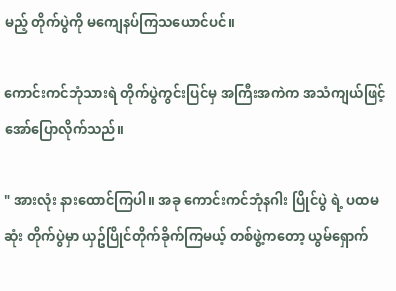မည့် တိုက်ပွဲကို မကျေနပ်ကြသယောင်ပင်။

ကောင်းကင်ဘုံသားရဲ တိုက်ပွဲကွင်းပြင်မှ အကြီးအကဲက အသံကျယ်ဖြင့် အော်ပြောလိုက်သည်။

" အားလုံး နားထောင်ကြပါ။ အခု ကောင်းကင်ဘုံနဂါး ပြိုင်ပွဲ ရဲ့ ပထမဆုံး တိုက်ပွဲမှာ ယှဥ်ပြိုင်တိုက်ခိုက်ကြမယ့် တစ်ဖွဲ့ကတော့ ယွမ်ရှောက်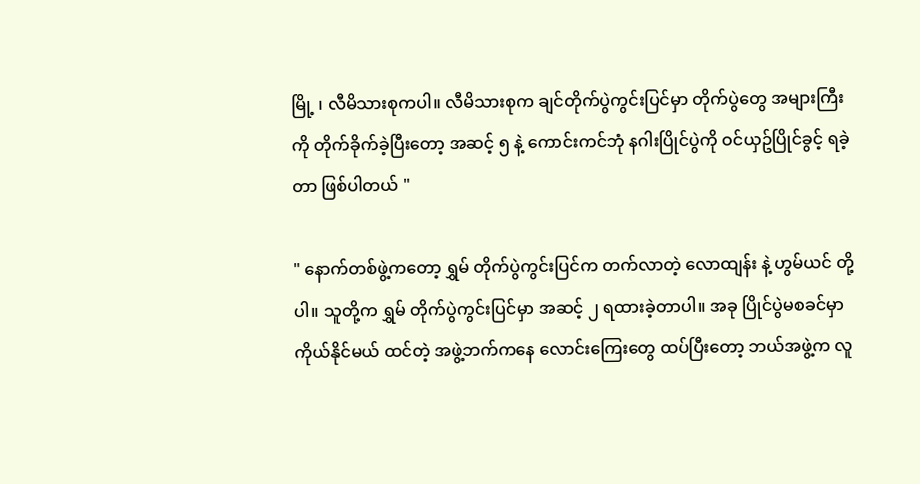မြို့ ၊ လီမိသားစုကပါ။ လီမိသားစုက ချင်တိုက်ပွဲကွင်းပြင်မှာ တိုက်ပွဲတွေ အများကြီးကို တိုက်ခိုက်ခဲ့ပြီးတော့ အဆင့် ၅ နဲ့ ကောင်းကင်ဘုံ နဂါးပြိုင်ပွဲကို ဝင်ယှဥ်ပြိုင်ခွင့် ရခဲ့တာ ဖြစ်ပါတယ် "

" နောက်တစ်ဖွဲ့ကတော့ ရွှမ် တိုက်ပွဲကွင်းပြင်က တက်လာတဲ့ လောထျန်း နဲ့ ဟွမ်ယင် တို့ပါ။ သူတို့က ရွှမ် တိုက်ပွဲကွင်းပြင်မှာ အဆင့် ၂ ရထားခဲ့တာပါ။ အခု ပြိုင်ပွဲမစခင်မှာ ကိုယ်နိုင်မယ် ထင်တဲ့ အဖွဲ့ဘက်ကနေ လောင်းကြေးတွေ ထပ်ပြီးတော့ ဘယ်အဖွဲ့က လူ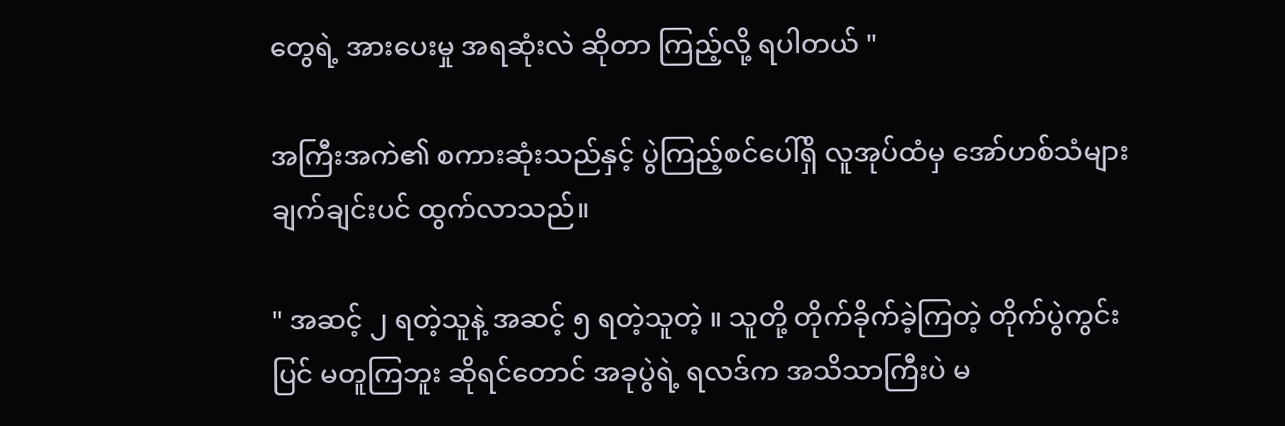တွေရဲ့ အားပေးမှု အရဆုံးလဲ ဆိုတာ ကြည့်လို့ ရပါတယ် "

အကြီးအကဲ၏ စကားဆုံးသည်နှင့် ပွဲကြည့်စင်ပေါ်ရှိ လူအုပ်ထံမှ အော်ဟစ်သံများ ချက်ချင်းပင် ထွက်လာသည်။

" အဆင့် ၂ ရတဲ့သူနဲ့ အဆင့် ၅ ရတဲ့သူတဲ့ ။ သူတို့ တိုက်ခိုက်ခဲ့ကြတဲ့ တိုက်ပွဲကွင်းပြင် မတူကြဘူး ဆိုရင်တောင် အခုပွဲရဲ့ ရလဒ်က အသိသာကြီးပဲ မ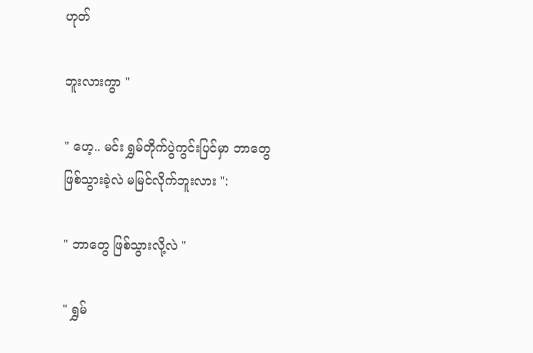ဟုတ်

ဘူးလားကွာ "

" ဟေ့.. မင်း ရွှမ်တိုက်ပွဲကွင်းပြင်မှာ ဘာတွေ ဖြစ်သွားခဲ့လဲ မမြင်လိုက်ဘူးလား ":

" ဘာတွေ ဖြစ်သွားလို့လဲ "

" ရွှမ်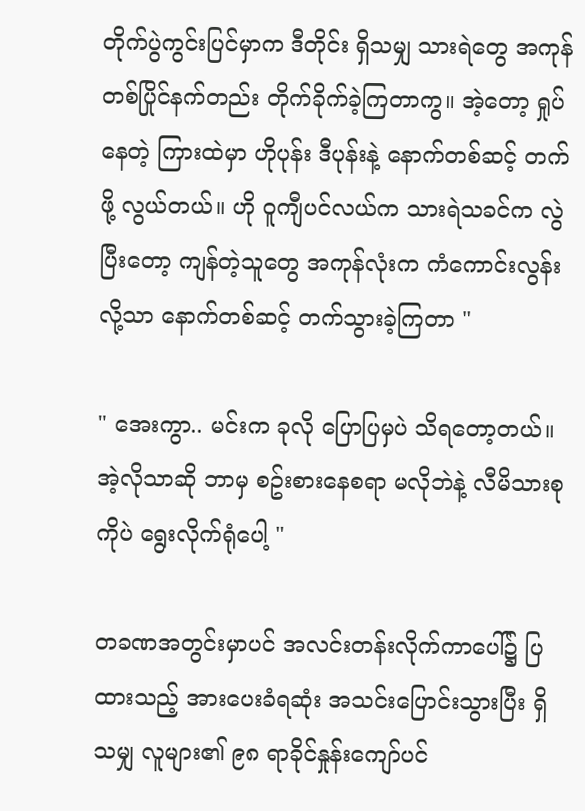တိုက်ပွဲကွင်းပြင်မှာက ဒီတိုင်း ရှိသမျှ သားရဲတွေ အကုန် တစ်ပြိုင်နက်တည်း တိုက်ခိုက်ခဲ့ကြတာကွ။ အဲ့တော့ ရှုပ်နေတဲ့ ကြားထဲမှာ ဟိုပုန်း ဒီပုန်းနဲ့ နောက်တစ်ဆင့် တက်ဖို့ လွယ်တယ်။ ဟို ဝူကျီပင်လယ်က သားရဲသခင်က လွဲပြီးတော့ ကျန်တဲ့သူတွေ အကုန်လုံးက ကံကောင်းလွန်းလို့သာ နောက်တစ်ဆင့် တက်သွားခဲ့ကြတာ "

" အေးကွာ.. မင်းက ခုလို ပြောပြမှပဲ သိရတော့တယ်။ အဲ့လိုသာဆို ဘာမှ စဥ်းစားနေစရာ မလိုဘဲနဲ့ လီမိသားစုကိုပဲ ရွေးလိုက်ရုံပေါ့ "

တခဏအတွင်းမှာပင် အလင်းတန်းလိုက်ကာပေါ်၌ ပြထားသည့် အားပေးခံရဆုံး အသင်းပြောင်းသွားပြီး ရှိသမျှ လူများ၏ ၉၈ ရာခိုင်နှုန်းကျော်ပင်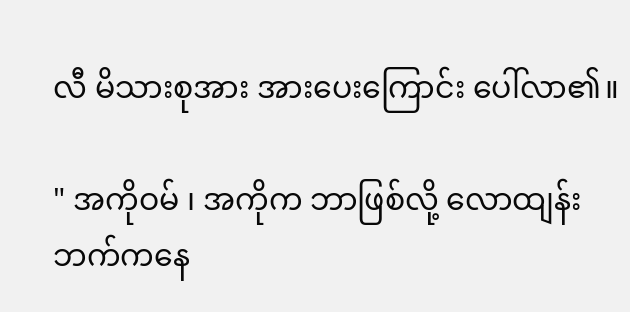လီ မိသားစုအား အားပေးကြောင်း ပေါ်လာ၏။

" အကိုဝမ် ၊ အကိုက ဘာဖြစ်လို့ လောထျန်းဘက်ကနေ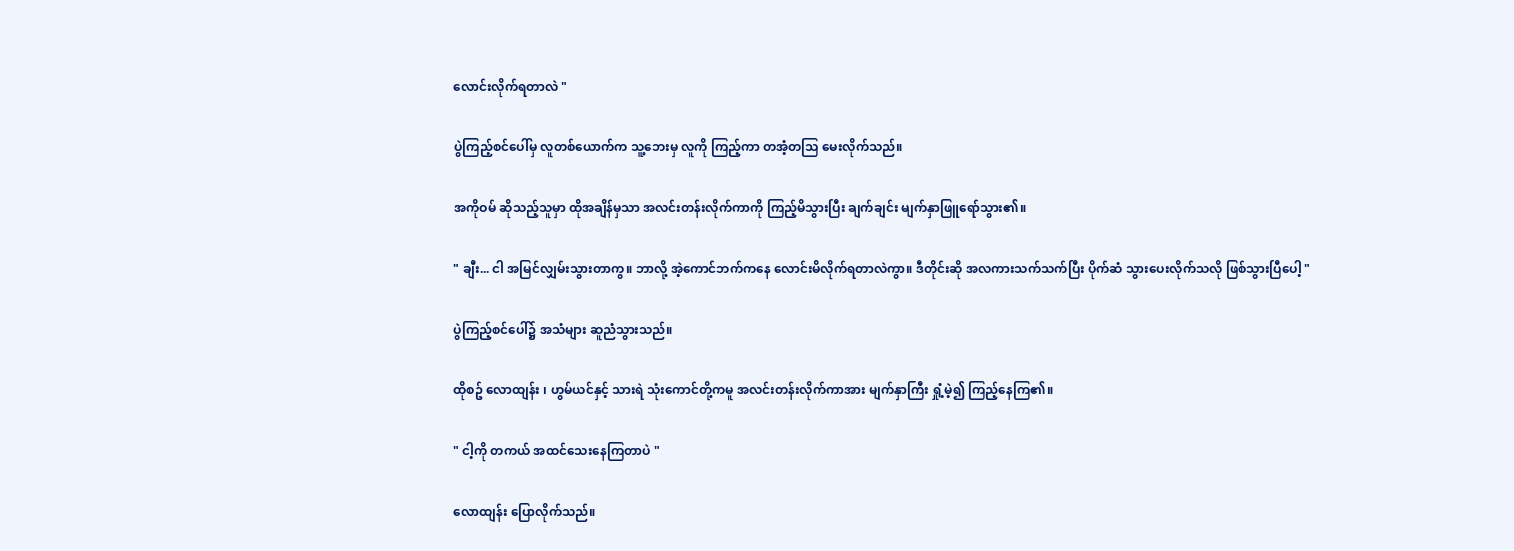လောင်းလိုက်ရတာလဲ "

ပွဲကြည့်စင်ပေါ်မှ လူတစ်ယောက်က သူ့ဘေးမှ လူကို ကြည့်ကာ တအံ့တသြ မေးလိုက်သည်။

အကိုဝမ် ဆိုသည့်သူမှာ ထိုအချိန်မှသာ အလင်းတန်းလိုက်ကာကို ကြည့်မိသွားပြီး ချက်ချင်း မျက်နှာဖြူရော်သွား၏။

" ချီး... ငါ အမြင်လျှမ်းသွားတာကွ။ ဘာလို့ အဲ့ကောင်ဘက်ကနေ လောင်းမိလိုက်ရတာလဲကွာ။ ဒီတိုင်းဆို အလကားသက်သက်ပြီး ပိုက်ဆံ သွားပေးလိုက်သလို ဖြစ်သွားပြီပေါ့ "

ပွဲကြည့်စင်ပေါ်၌ အသံများ ဆူညံသွားသည်။

ထိုစဥ် လောထျန်း ၊ ဟွမ်ယင်နှင့် သားရဲ သုံးကောင်တို့ကမူ အလင်းတန်းလိုက်ကာအား မျက်နှာကြီး ရှုံ့မဲ့၍ ကြည့်နေကြ၏။

" ငါ့ကို တကယ် အထင်သေးနေကြတာပဲ "

လောထျန်း ပြောလိုက်သည်။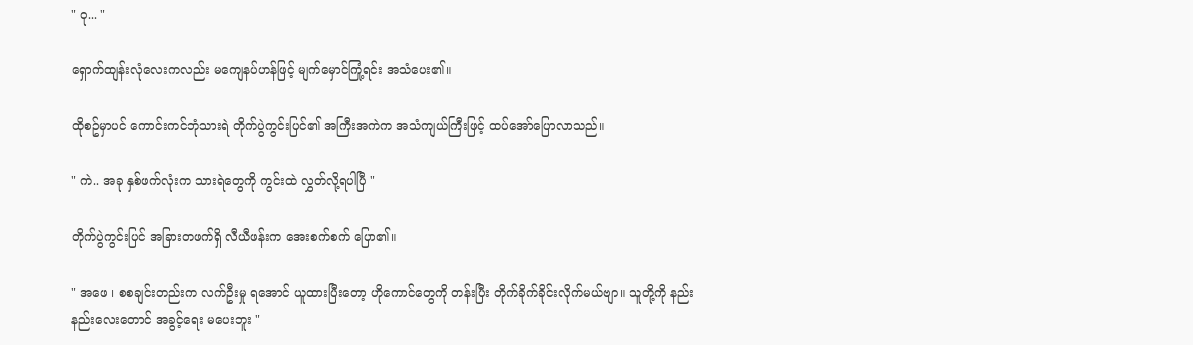" ဝု... "

ရှောက်ထျန်းလုံလေးကလည်း မကျေနပ်ဟန်ဖြင့် မျက်မှောင်ကြုံ့ရင်း အသံပေး၏။

ထိုစဥ်မှာပင် ကောင်းကင်ဘုံသားရဲ တိုက်ပွဲကွင်းပြင်၏ အကြီးအကဲက အသံကျယ်ကြီးဖြင့် ထပ်အော်ပြောလာသည်။

" ကဲ.. အခု နှစ်ဖက်လုံးက သားရဲတွေကို ကွင်းထဲ လွှတ်လို့ရပါပြီ "

တိုက်ပွဲကွင်းပြင် အခြားတဖက်ရှိ လီယီဖန်းက အေးစက်စက် ပြော၏။

" အဖေ ၊ စစချင်းတည်းက လက်ဦးမှု ရအောင် ယူထားပြီးတော့ ဟိုကောင်တွေကို တန်းပြီး တိုက်ခိုက်ခိုင်းလိုက်မယ်ဗျာ။ သူတို့ကို နည်းနည်းလေးတောင် အခွင့်ရေး မပေးဘူး "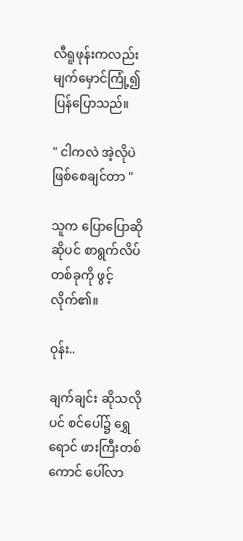လီရူဖုန်းကလည်း မျက်မှောင်ကြုံ့၍ ပြန်ပြောသည်။

" ငါကလဲ အဲ့လိုပဲ ဖြစ်စေချင်တာ "

သူက ပြောပြောဆိုဆိုပင် စာရွက်လိပ်တစ်ခုကို ဖွင့်လိုက်၏။

ဝုန်း..

ချက်ချင်း ဆိုသလိုပင် စင်ပေါ်၌ ရွှေရောင် ဖားကြီးတစ်ကောင် ပေါ်လာ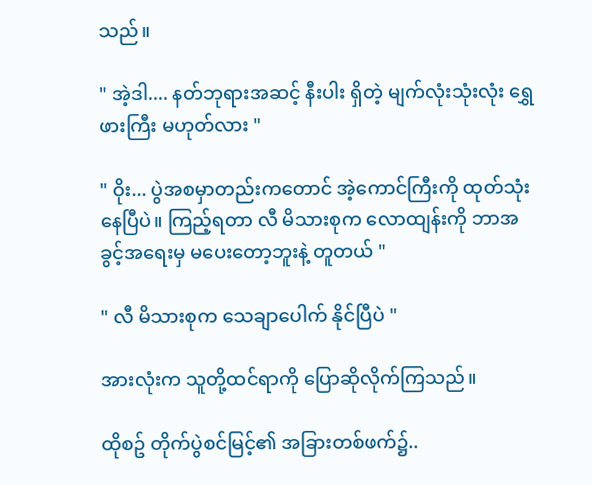သည်။

" အဲ့ဒါ.... နတ်ဘုရားအဆင့် နီးပါး ရှိတဲ့ မျက်လုံးသုံးလုံး ရွှေဖားကြီး မဟုတ်လား "

" ဝိုး... ပွဲအစမှာတည်းကတောင် အဲ့ကောင်ကြီးကို ထုတ်သုံးနေပြီပဲ။ ကြည့်ရတာ လီ မိသားစုက လောထျန်းကို ဘာအခွင့်အရေးမှ မပေးတော့ဘူးနဲ့ တူတယ် "

" လီ မိသားစုက သေချာပေါက် နိုင်ပြီပဲ "

အားလုံးက သူတို့ထင်ရာကို ပြောဆိုလိုက်ကြသည်။

ထိုစဥ် တိုက်ပွဲစင်မြင့်၏ အခြားတစ်ဖက်၌..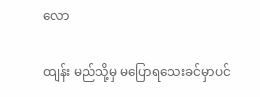လော

ထျန်း မည်သို့မှ မပြောရသေးခင်မှာပင်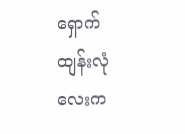ရှောက်ထျန်းလုံလေးက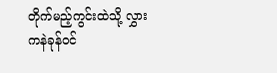တိုက်မည့်ကွင်းထဲသို့ လွှားကနဲခုန်ဝင်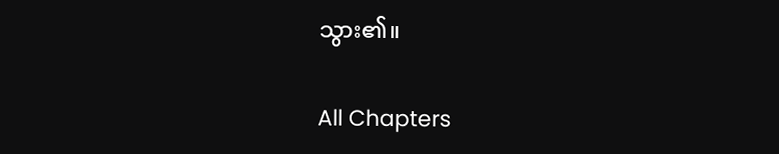သွား၏။

All Chapters